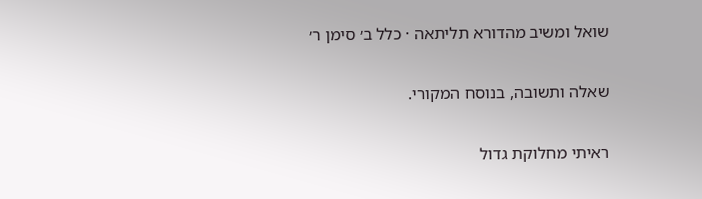שואל ומשיב מהדורא תליתאה · כלל ב׳ סימן ר׳

שאלה ותשובה, בנוסח המקורי.

ראיתי מחלוקת גדול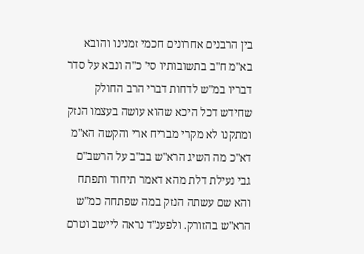בין הרבנים אחרונים חכמי זמנינו והובא בא"מ ח"ב בתשובותיו סי' כ"ה ונבא על סדר דבריו במ"ש לדחות דברי הרב החולק שחידש דכל היכא שהוא עושה בעצמו הנזק ומתקנו לא מקרי מבריח ארי והקשה הא"מ דא"כ מה השיג הרא"ש בב"ב על הרשב"ם גבי נעילת דלת מהא דאמר תיחוד ותפתח והא שם עשתה הנזק במה שפתחה כמ"ש הרא"ש בהזורק. ולפענ"ד נראה ליישב וטרם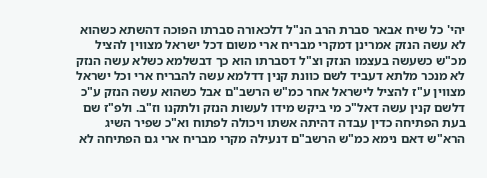יהי' כל שיח אבאר סברת הרב הנ"ל דלכאורה סברתו הפוכה דהשתא כשהוא לא עשה הנזק אמרינן דמקרי מבריח ארי משום דכל ישראל מצווין להציל מכ"ש כשעשה בעצמו הנזק וצ"ל דסברתו הוא כך דבשלמא כשלא עשה הנזק לא מנכר מלתא דעביד לשם כוונת קנין דדלמא עשה להבריח ארי וכל ישראל מצווין ע"ז להציל לישראל אחר כמ"ש הרשב"ם אבל כשהוא עשה הנזק ע"כ דלשם קנין עשה דאל"כ מי ביקש מידו לעשות הנזק ולתקנו וז"ב. ולפ"ז שם בעת הפתיחה כדין עבדה דהיתה אשתו ויכולה לפתוח וא"כ שפיר השיג הרא"ש דאם נימא כמ"ש הרשב"ם דנעילה מקרי מבריח ארי גם הפתיחה לא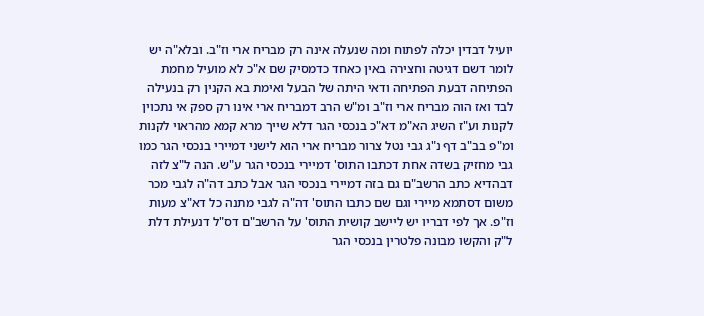יועיל דבדין יכלה לפתוח ומה שנעלה אינה רק מבריח ארי וז"ב. ובלא"ה יש לומר דשם דגיטה וחצירה באין כאחד כדמסיק שם א"כ לא מועיל מחמת הפתיחה דבעת הפתיחה ודאי היתה של הבעל ואימת בא הקנין רק בנעילה לבד ואז הוה מבריח ארי וז"ב ומ"ש הרב דמבריח ארי אינו רק ספק אי נתכוין לקנות וע"ז השיג הא"מ דא"כ בנכסי הגר דלא שייך מרא קמא מהראוי לקנות ומ"פ בב"ב דף נ"ג גבי נטל צרור מבריח ארי הוא לישני דמיירי בנכסי הגר כמו גבי מחזיק בשדה אחת דכתבו התוס' דמיירי בנכסי הגר ע"ש. הנה ל"צ לזה דבהדיא כתב הרשב"ם גם בזה דמיירי בנכסי הגר אבל כתב דה"ה לגבי מכר משום דסתמא מיירי וגם שם כתבו התוס' דה"ה לגבי מתנה כל דא"צ מעות וז"פ. אך לפי דבריו יש ליישב קושית התוס' על הרשב"ם דס"ל דנעילת דלת ל"ק והקשו מבונה פלטרין בנכסי הגר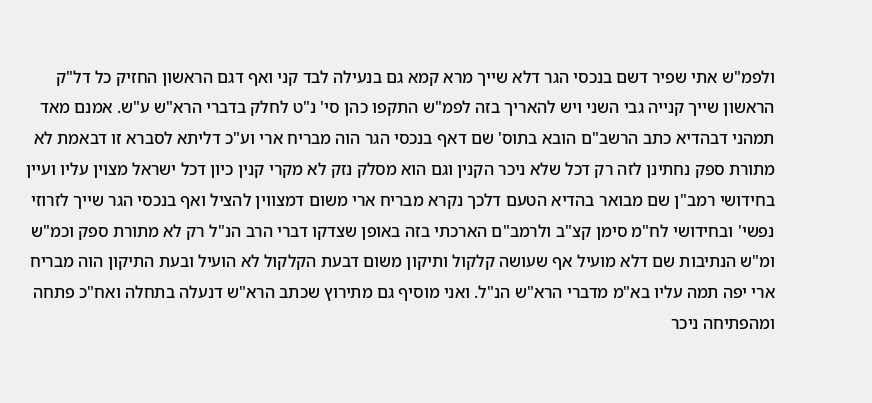ולפמ"ש אתי שפיר דשם בנכסי הגר דלא שייך מרא קמא גם בנעילה לבד קני ואף דגם הראשון החזיק כל דל"ק הראשון שייך קנייה גבי השני ויש להאריך בזה לפמ"ש התקפו כהן סי' נ"ט לחלק בדברי הרא"ש ע"ש. אמנם מאד תמהני דבהדיא כתב הרשב"ם הובא בתוס' שם דאף בנכסי הגר הוה מבריח ארי וע"כ דליתא לסברא זו דבאמת לא מתורת ספק נחתינן לזה רק דכל שלא ניכר הקנין וגם הוא מסלק נזק לא מקרי קנין כיון דכל ישראל מצוין עליו ועיין בחידושי רמב"ן שם מבואר בהדיא הטעם דלכך נקרא מבריח ארי משום דמצווין להציל ואף בנכסי הגר שייך לזרוזי נפשי' ובחידושי לח"מ סימן קצ"ב ולרמב"ם הארכתי בזה באופן שצדקו דברי הרב הנ"ל רק לא מתורת ספק וכמ"ש ומ"ש הנתיבות שם דלא מועיל אף שעושה קלקול ותיקון משום דבעת הקלקול לא הועיל ובעת התיקון הוה מבריח ארי יפה תמה עליו בא"מ מדברי הרא"ש הנ"ל. ואני מוסיף גם מתירוץ שכתב הרא"ש דנעלה בתחלה ואח"כ פתחה ומהפתיחה ניכר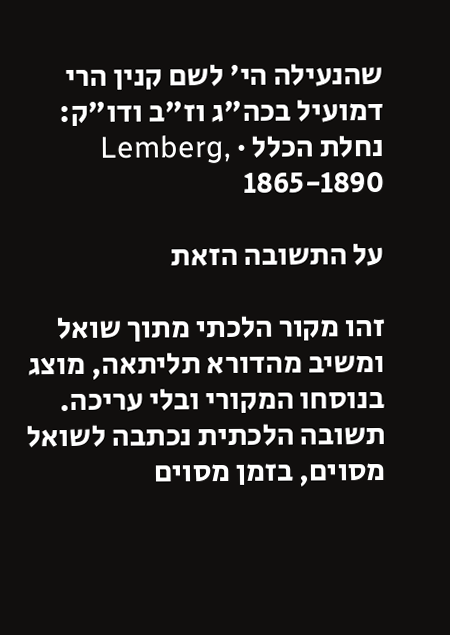שהנעילה הי' לשם קנין הרי דמועיל בכה"ג וז"ב ודו"ק:
נחלת הכלל · Lemberg, 1865-1890

על התשובה הזאת

זהו מקור הלכתי מתוך שואל ומשיב מהדורא תליתאה, מוצג בנוסחו המקורי ובלי עריכה. תשובה הלכתית נכתבה לשואל מסוים, בזמן מסוים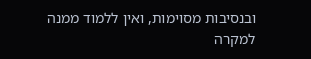ובנסיבות מסוימות, ואין ללמוד ממנה למקרה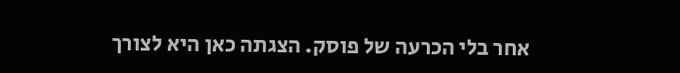אחר בלי הכרעה של פוסק. הצגתה כאן היא לצורך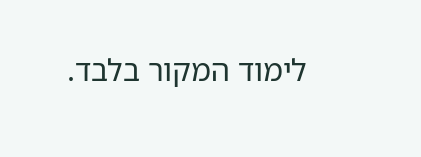לימוד המקור בלבד.